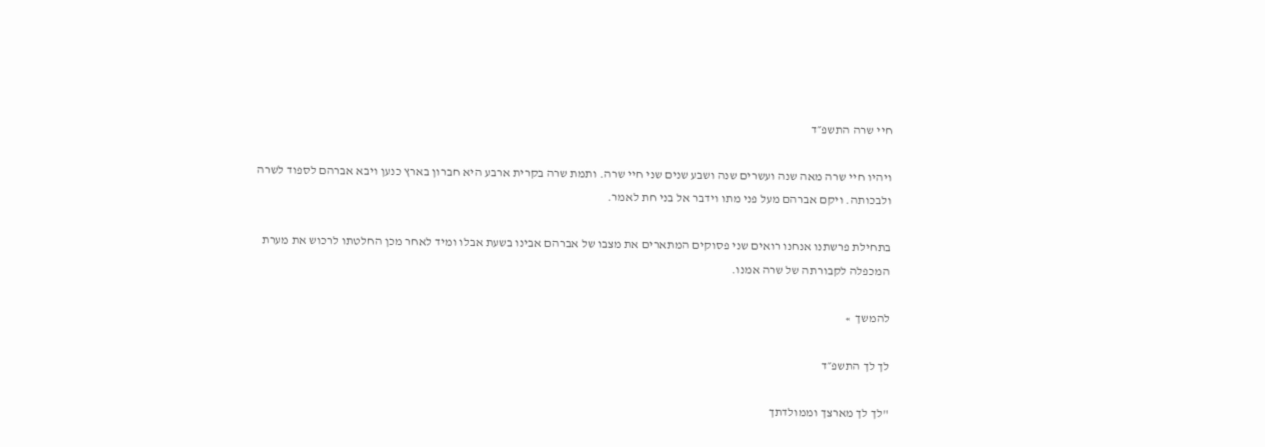חיי שרה התשפ״ד

ויהיו חיי שרה מאה שנה ועשרים שנה ושבע שנים שני חיי שרה. ותמת שרה בקרית ארבע היא חברון בארץ כנען ויבא אברהם לספוד לשרה ולבכותה. ויקם אברהם מעל פני מתו וידבר אל בני חת לאמר.

בתחילת פרשתנו אנחנו רואים שני פסוקים המתארים את מצבו של אברהם אבינו בשעת אבלו ומיד לאחר מכן החלטתו לרכוש את מערת המכפלה לקבורתה של שרה אמנו.

להמשך  »

לך לך התשפ״ד

"לך לך מארצך וממולדתך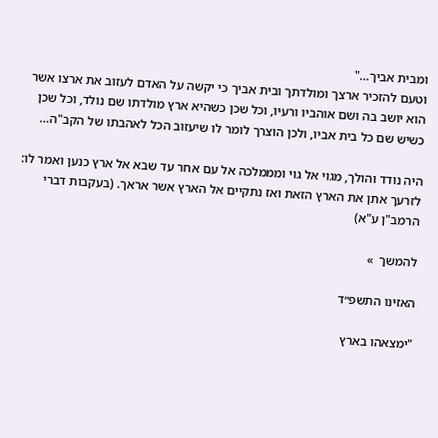ומבית אביך…"
וטעם להזכיר ארצך ומולדתך ובית אביך כי יקשה על האדם לעזוב את ארצו אשר הוא יושב בה ושם אוהביו ורעיו, וכל שכן כשהיא ארץ מולדתו שם נולד, וכל שכן כשיש שם כל בית אביו, ולכן הוצרך לומר לו שיעזוב הכל לאהבתו של הקב"ה…

היה נודד והולך, מגוי אל גוי ומממלכה אל עם אחר עד שבא אל ארץ כנען ואמר לו: לזרעך אתן את הארץ הזאת ואז נתקיים אל הארץ אשר אראך. (בעקבות דברי הרמב"ן ע"א)

להמשך  »

האזינו התשפ״ד

"ימצאהו בארץ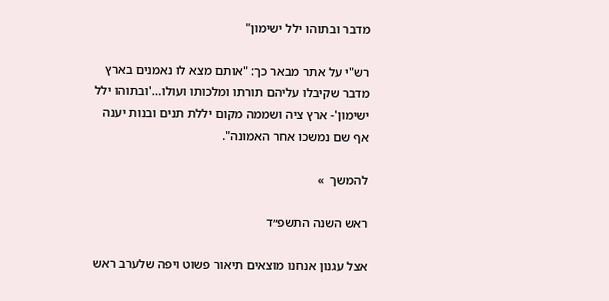מדבר ובתוהו ילל ישימון"

רש"י על אתר מבאר כך: "אותם מצא לו נאמנים בארץ מדבר שקיבלו עליהם תורתו ומלכותו ועולו…'ובתוהו ילל ישימון'- ארץ ציה ושממה מקום יללת תנים ובנות יענה אף שם נמשכו אחר האמונה".

להמשך  »

ראש השנה התשפ״ד

אצל עגנון אנחנו מוצאים תיאור פשוט ויפה שלערב ראש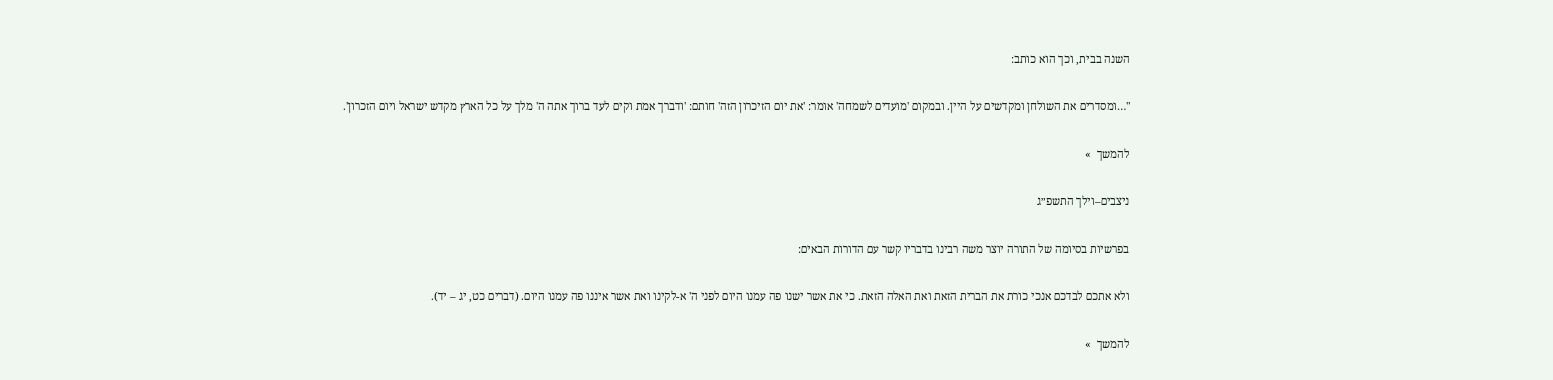השנה בבית, וכך הוא כותב:

"…ומסדרים את השולחן ומקדשים על היין. ובמקום 'מועדים לשמחה' אומר: 'את יום הזיכרון הזה' חותם: 'ודברך אמת וקים לעד ברוך אתה ה' מלך על כל הארץ מקדש ישראל ויום הזכרון'.

להמשך  »

ניצבים–וילך התשפ״ג

בפרשיות בסיומה של התורה יוצר משה רבינו בדבריו קשר עם הדורות הבאים:

ולא אתכם לבדכם אנכי כורת את הברית הזאת ואת האלה הזאת. כי את אשר ישנו פה עמנו היום לפני ה' א-לקינו ואת אשר איננו פה עמנו היום. (דברים כט, יג – יד).

להמשך  »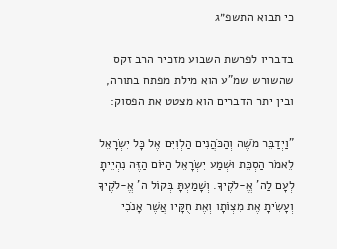כי תבוא התשפ״ג

בדבריו לפרשת השבוע מזכיר הרב זקס שהשורש שמ"ע הוא מילת מפתח בתורה, ובין יתר הדברים הוא מצטט את הפסוק:

"וַיְדַבֵּר מֹשֶׁה וְהַכֹּהֲנִים הַלְוִיִּם אֶל כָּל יִשְׂרָאֵל לֵאמֹר הַסְכֵּת וּשְׁמַע יִשְׂרָאֵל הַיּוֹם הַזֶּה נִהְיֵיתָ לְעָם לַה' אֱ-לֹקֶיךָ. וְשָׁמַעְתָּ בְּקוֹל ה' אֱ-לֹקֶיךָ וְעָשִׂיתָ אֶת מִצְו‍ֹתָו וְאֶת חֻקָּיו אֲשֶׁר אָנֹכִי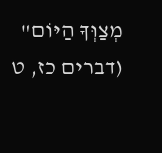מְצַוְּךָ הַיּוֹם" (דברים כז, ט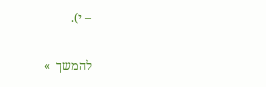– י).

להמשך  »